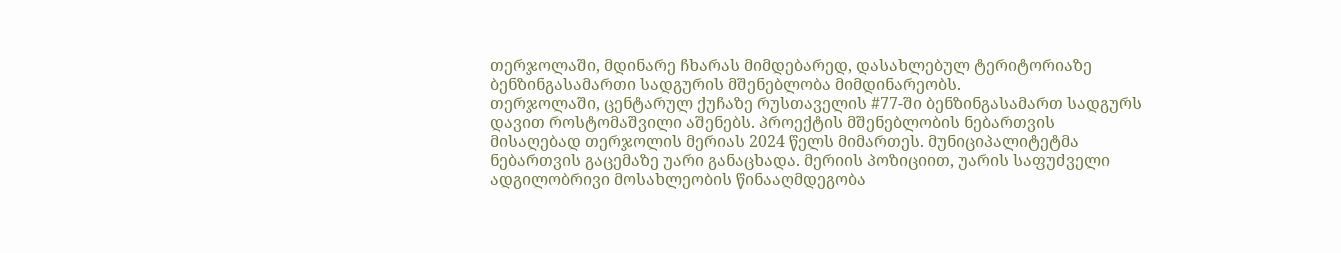თერჯოლაში, მდინარე ჩხარას მიმდებარედ, დასახლებულ ტერიტორიაზე ბენზინგასამართი სადგურის მშენებლობა მიმდინარეობს.
თერჯოლაში, ცენტარულ ქუჩაზე რუსთაველის #77-ში ბენზინგასამართ სადგურს
დავით როსტომაშვილი აშენებს. პროექტის მშენებლობის ნებართვის
მისაღებად თერჯოლის მერიას 2024 წელს მიმართეს. მუნიციპალიტეტმა
ნებართვის გაცემაზე უარი განაცხადა. მერიის პოზიციით, უარის საფუძველი
ადგილობრივი მოსახლეობის წინააღმდეგობა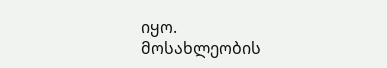იყო.
მოსახლეობის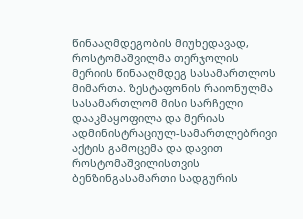წინააღმდეგობის მიუხედავად, როსტომაშვილმა თერჯოლის
მერიის წინააღმდეგ სასამართლოს მიმართა. ზესტაფონის რაიონულმა
სასამართლომ მისი სარჩელი დააკმაყოფილა და მერიას
ადმინისტრაციულ-სამართლებრივი აქტის გამოცემა და დავით
როსტომაშვილისთვის ბენზინგასამართი სადგურის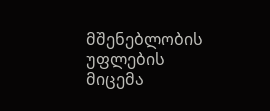მშენებლობის უფლების
მიცემა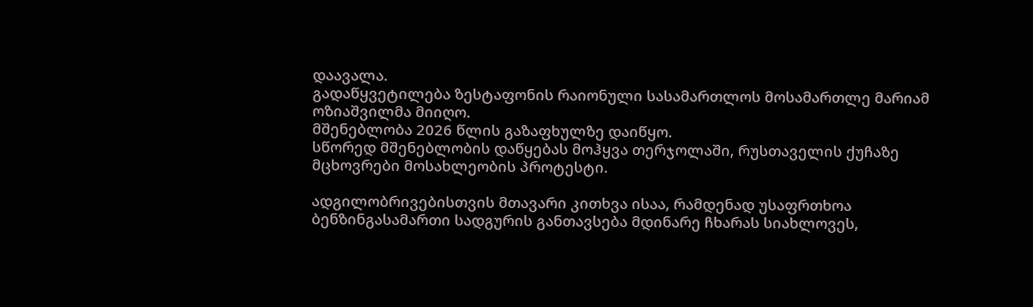დაავალა.
გადაწყვეტილება ზესტაფონის რაიონული სასამართლოს მოსამართლე მარიამ
ოზიაშვილმა მიიღო.
მშენებლობა 2026 წლის გაზაფხულზე დაიწყო.
სწორედ მშენებლობის დაწყებას მოჰყვა თერჯოლაში, რუსთაველის ქუჩაზე მცხოვრები მოსახლეობის პროტესტი.

ადგილობრივებისთვის მთავარი კითხვა ისაა, რამდენად უსაფრთხოა
ბენზინგასამართი სადგურის განთავსება მდინარე ჩხარას სიახლოვეს,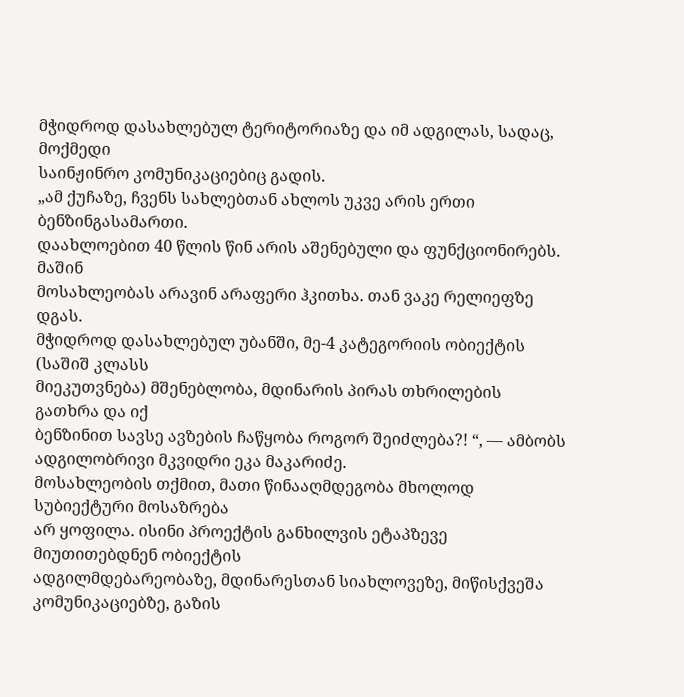მჭიდროდ დასახლებულ ტერიტორიაზე და იმ ადგილას, სადაც, მოქმედი
საინჟინრო კომუნიკაციებიც გადის.
„ამ ქუჩაზე, ჩვენს სახლებთან ახლოს უკვე არის ერთი ბენზინგასამართი.
დაახლოებით 40 წლის წინ არის აშენებული და ფუნქციონირებს. მაშინ
მოსახლეობას არავინ არაფერი ჰკითხა. თან ვაკე რელიეფზე დგას.
მჭიდროდ დასახლებულ უბანში, მე-4 კატეგორიის ობიექტის (საშიშ კლასს
მიეკუთვნება) მშენებლობა, მდინარის პირას თხრილების გათხრა და იქ
ბენზინით სავსე ავზების ჩაწყობა როგორ შეიძლება?! “, — ამბობს ადგილობრივი მკვიდრი ეკა მაკარიძე.
მოსახლეობის თქმით, მათი წინააღმდეგობა მხოლოდ სუბიექტური მოსაზრება
არ ყოფილა. ისინი პროექტის განხილვის ეტაპზევე მიუთითებდნენ ობიექტის
ადგილმდებარეობაზე, მდინარესთან სიახლოვეზე, მიწისქვეშა
კომუნიკაციებზე, გაზის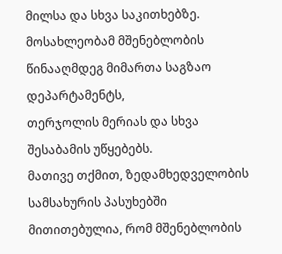მილსა და სხვა საკითხებზე.
მოსახლეობამ მშენებლობის წინააღმდეგ მიმართა საგზაო დეპარტამენტს,
თერჯოლის მერიას და სხვა შესაბამის უწყებებს.
მათივე თქმით, ზედამხედველობის სამსახურის პასუხებში მითითებულია, რომ მშენებლობის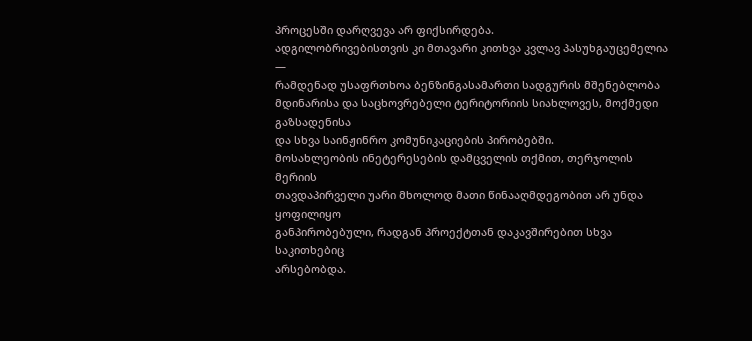პროცესში დარღვევა არ ფიქსირდება.
ადგილობრივებისთვის კი მთავარი კითხვა კვლავ პასუხგაუცემელია —
რამდენად უსაფრთხოა ბენზინგასამართი სადგურის მშენებლობა
მდინარისა და საცხოვრებელი ტერიტორიის სიახლოვეს, მოქმედი გაზსადენისა
და სხვა საინჟინრო კომუნიკაციების პირობებში.
მოსახლეობის ინეტერესების დამცველის თქმით, თერჯოლის მერიის
თავდაპირველი უარი მხოლოდ მათი წინააღმდეგობით არ უნდა ყოფილიყო
განპირობებული, რადგან პროექტთან დაკავშირებით სხვა საკითხებიც
არსებობდა.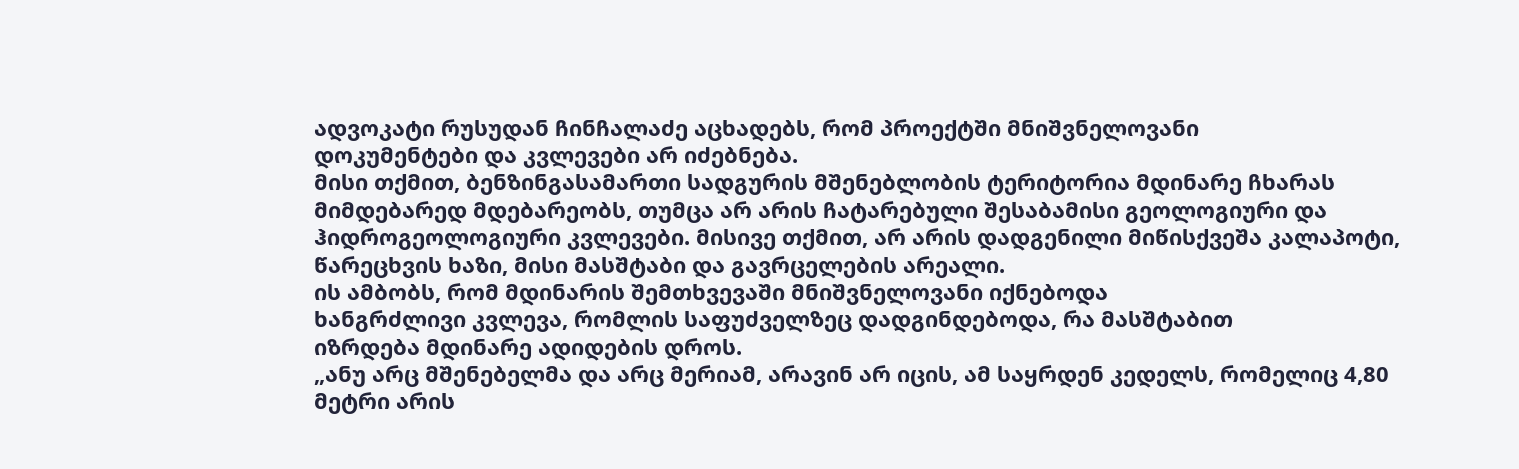ადვოკატი რუსუდან ჩინჩალაძე აცხადებს, რომ პროექტში მნიშვნელოვანი
დოკუმენტები და კვლევები არ იძებნება.
მისი თქმით, ბენზინგასამართი სადგურის მშენებლობის ტერიტორია მდინარე ჩხარას მიმდებარედ მდებარეობს, თუმცა არ არის ჩატარებული შესაბამისი გეოლოგიური და ჰიდროგეოლოგიური კვლევები. მისივე თქმით, არ არის დადგენილი მიწისქვეშა კალაპოტი, წარეცხვის ხაზი, მისი მასშტაბი და გავრცელების არეალი.
ის ამბობს, რომ მდინარის შემთხვევაში მნიშვნელოვანი იქნებოდა
ხანგრძლივი კვლევა, რომლის საფუძველზეც დადგინდებოდა, რა მასშტაბით
იზრდება მდინარე ადიდების დროს.
„ანუ არც მშენებელმა და არც მერიამ, არავინ არ იცის, ამ საყრდენ კედელს, რომელიც 4,80 მეტრი არის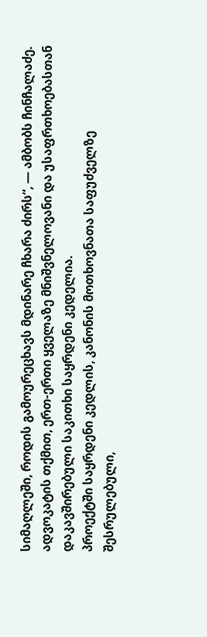სიმაღლეში, როდის გამოურეცხავს მდინარე ჩხარა ძირს“, — ამბობს ჩინჩალაძე.
ადვოკატის თქმით, ერთ-ერთი ყველაზე მნიშვნელოვანი და უსაფრთხოებასთან
დაკავშირებული საკითხი საყრდენი კედელია.
პროექტში საყრდენი კედლის, კანონის მოთხოვნათა საფუძველზე
შესრულებული,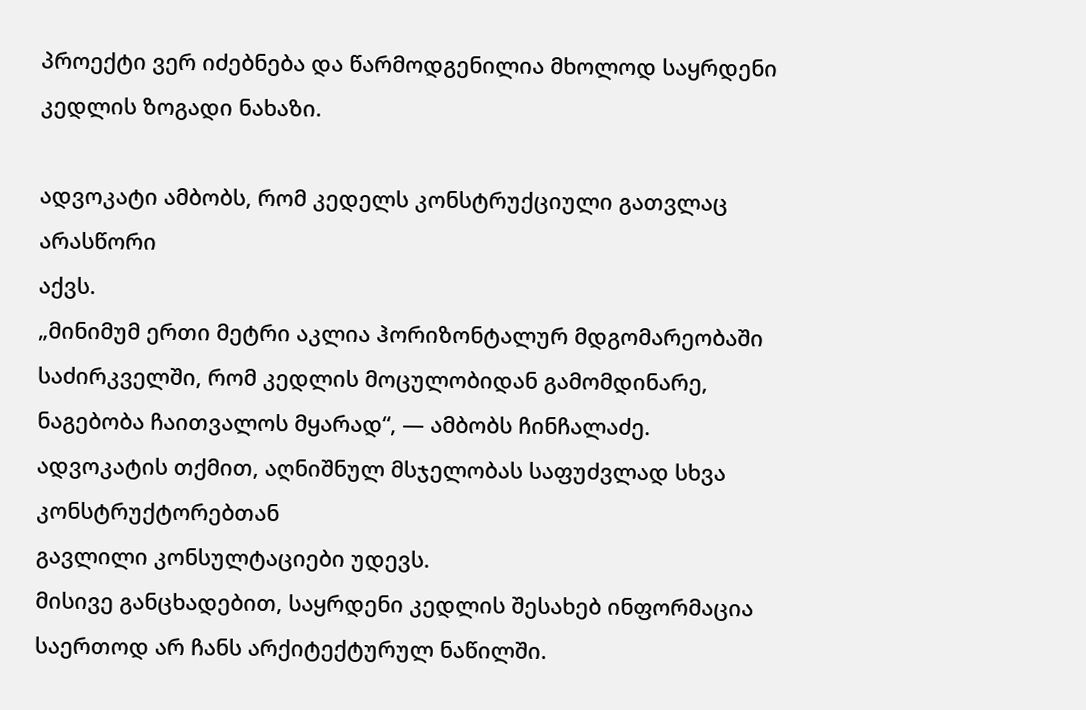პროექტი ვერ იძებნება და წარმოდგენილია მხოლოდ საყრდენი
კედლის ზოგადი ნახაზი.

ადვოკატი ამბობს, რომ კედელს კონსტრუქციული გათვლაც არასწორი
აქვს.
„მინიმუმ ერთი მეტრი აკლია ჰორიზონტალურ მდგომარეობაში საძირკველში, რომ კედლის მოცულობიდან გამომდინარე, ნაგებობა ჩაითვალოს მყარად“, — ამბობს ჩინჩალაძე.
ადვოკატის თქმით, აღნიშნულ მსჯელობას საფუძვლად სხვა კონსტრუქტორებთან
გავლილი კონსულტაციები უდევს.
მისივე განცხადებით, საყრდენი კედლის შესახებ ინფორმაცია საერთოდ არ ჩანს არქიტექტურულ ნაწილში.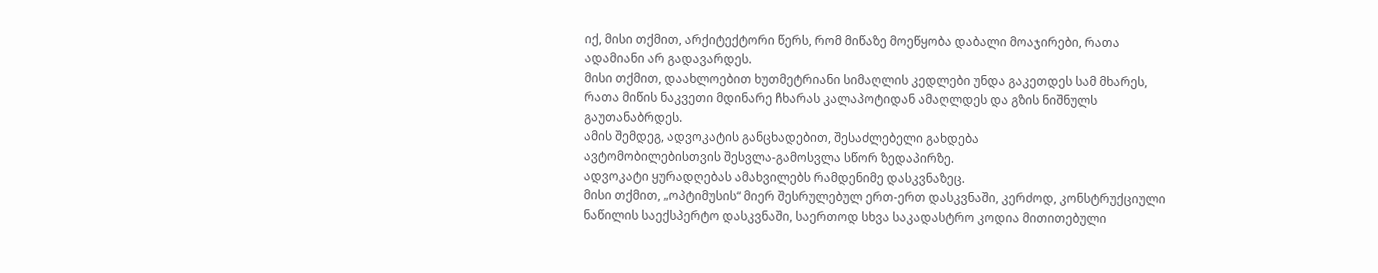იქ, მისი თქმით, არქიტექტორი წერს, რომ მიწაზე მოეწყობა დაბალი მოაჯირები, რათა ადამიანი არ გადავარდეს.
მისი თქმით, დაახლოებით ხუთმეტრიანი სიმაღლის კედლები უნდა გაკეთდეს სამ მხარეს, რათა მიწის ნაკვეთი მდინარე ჩხარას კალაპოტიდან ამაღლდეს და გზის ნიშნულს გაუთანაბრდეს.
ამის შემდეგ, ადვოკატის განცხადებით, შესაძლებელი გახდება
ავტომობილებისთვის შესვლა-გამოსვლა სწორ ზედაპირზე.
ადვოკატი ყურადღებას ამახვილებს რამდენიმე დასკვნაზეც.
მისი თქმით, „ოპტიმუსის“ მიერ შესრულებულ ერთ-ერთ დასკვნაში, კერძოდ, კონსტრუქციული ნაწილის საექსპერტო დასკვნაში, საერთოდ სხვა საკადასტრო კოდია მითითებული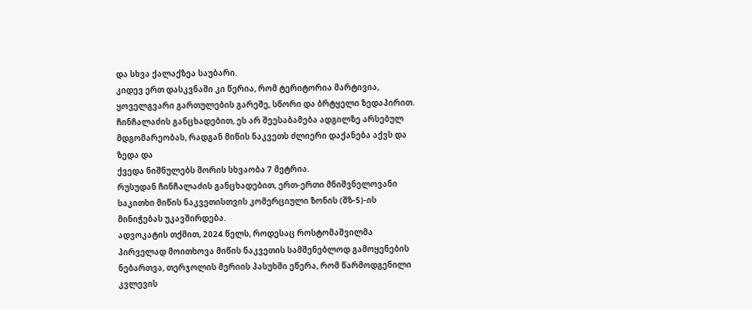და სხვა ქალაქზეა საუბარი.
კიდევ ერთ დასკვნაში კი წერია, რომ ტერიტორია მარტივია, ყოველგვარი გართულების გარეშე, სწორი და ბრტყელი ზედაპირით.
ჩინჩალაძის განცხადებით, ეს არ შეესაბამება ადგილზე არსებულ
მდგომარეობას, რადგან მიწის ნაკვეთს ძლიერი დაქანება აქვს და ზედა და
ქვედა ნიშნულებს შორის სხვაობა 7 მეტრია.
რუსუდან ჩინჩალაძის განცხადებით, ერთ-ერთი მნიშვნელოვანი საკითხი მიწის ნაკვეთისთვის კომერციული ზონის (შზ-5)-ის მინიჭებას უკავშირდება.
ადვოკატის თქმით, 2024 წელს, როდესაც როსტომაშვილმა პირველად მოითხოვა მიწის ნაკვეთის სამშენებლოდ გამოყენების ნებართვა, თერჯოლის მერიის პასუხში ეწერა, რომ წარმოდგენილი კვლევის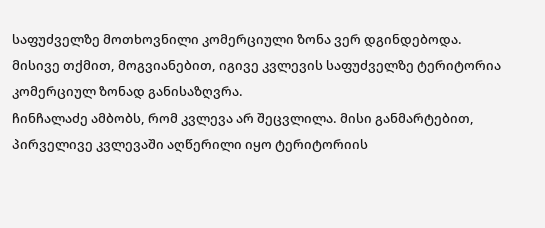საფუძველზე მოთხოვნილი კომერციული ზონა ვერ დგინდებოდა.
მისივე თქმით, მოგვიანებით, იგივე კვლევის საფუძველზე ტერიტორია
კომერციულ ზონად განისაზღვრა.
ჩინჩალაძე ამბობს, რომ კვლევა არ შეცვლილა. მისი განმარტებით, პირველივე კვლევაში აღწერილი იყო ტერიტორიის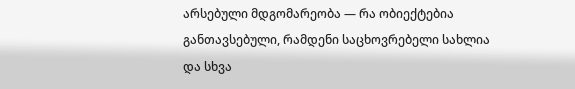არსებული მდგომარეობა — რა ობიექტებია განთავსებული, რამდენი საცხოვრებელი სახლია და სხვა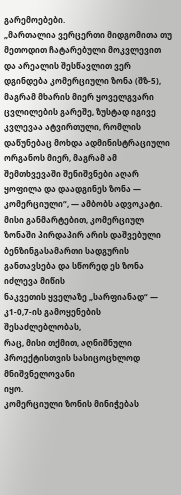გარემოებები.
„მართალია ვერცერთი მიდგომითა თუ მეთოდით ჩატარებული მოკვლევით და არეალის შესწავლით ვერ დგინდება კომერციული ზონა (შზ-5), მაგრამ მხარის მიერ ყოველგვარი ცვლილების გარეშე, ზუსტად იგივე კვლევაა ატვირთული, რომლის დაწუნებაც მოხდა ადმინისტრაციული ორგანოს მიერ, მაგრამ ამ შემთხვევაში შენიშვნები აღარ ყოფილა და დაადგინეს ზონა — კომერციული“, — ამბობს ადვოკატი.
მისი განმარტებით, კომერციულ ზონაში პირდაპირ არის დაშვებული
ბენზინგასამართი სადგურის განთავსება და სწორედ ეს ზონა იძლევა მიწის
ნაკვეთის ყველაზე „სარფიანად“ — კ1-0,7-ის გამოყენების შესაძლებლობას,
რაც, მისი თქმით, აღნიშნული პროექტისთვის სასიცოცხლოდ მნიშვნელოვანი
იყო.
კომერციული ზონის მინიჭებას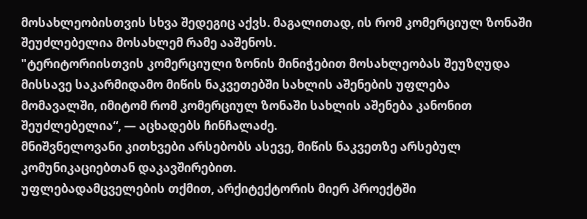მოსახლეობისთვის სხვა შედეგიც აქვს. მაგალითად, ის რომ კომერციულ ზონაში შეუძლებელია მოსახლემ რამე ააშენოს.
"ტერიტორიისთვის კომერციული ზონის მინიჭებით მოსახლეობას შეუზღუდა
მისსავე საკარმიდამო მიწის ნაკვეთებში სახლის აშენების უფლება
მომავალში, იმიტომ რომ კომერციულ ზონაში სახლის აშენება კანონით
შეუძლებელია“, — აცხადებს ჩინჩალაძე.
მნიშვნელოვანი კითხვები არსებობს ასევე, მიწის ნაკვეთზე არსებულ კომუნიკაციებთან დაკავშირებით.
უფლებადამცველების თქმით, არქიტექტორის მიერ პროექტში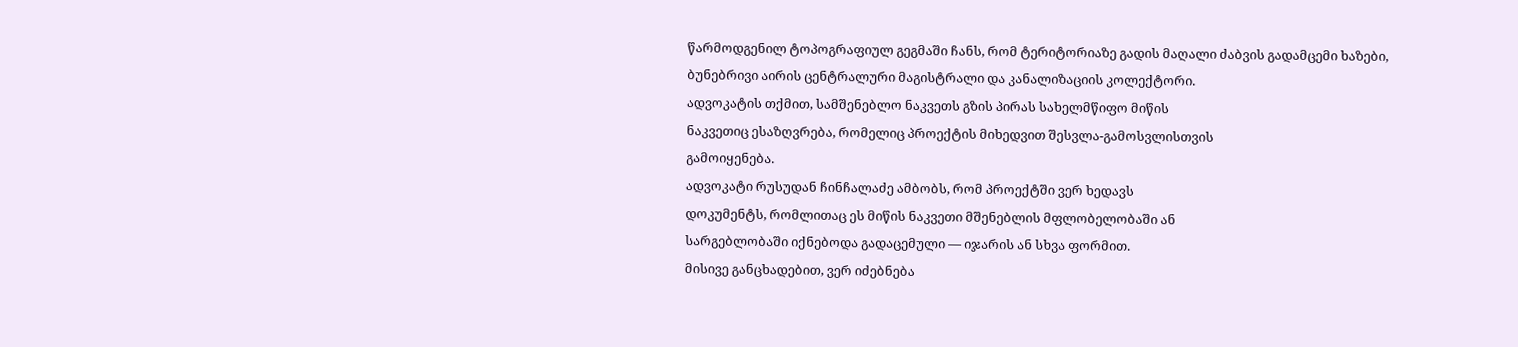წარმოდგენილ ტოპოგრაფიულ გეგმაში ჩანს, რომ ტერიტორიაზე გადის მაღალი ძაბვის გადამცემი ხაზები, ბუნებრივი აირის ცენტრალური მაგისტრალი და კანალიზაციის კოლექტორი.
ადვოკატის თქმით, სამშენებლო ნაკვეთს გზის პირას სახელმწიფო მიწის
ნაკვეთიც ესაზღვრება, რომელიც პროექტის მიხედვით შესვლა-გამოსვლისთვის
გამოიყენება.
ადვოკატი რუსუდან ჩინჩალაძე ამბობს, რომ პროექტში ვერ ხედავს
დოკუმენტს, რომლითაც ეს მიწის ნაკვეთი მშენებლის მფლობელობაში ან
სარგებლობაში იქნებოდა გადაცემული — იჯარის ან სხვა ფორმით.
მისივე განცხადებით, ვერ იძებნება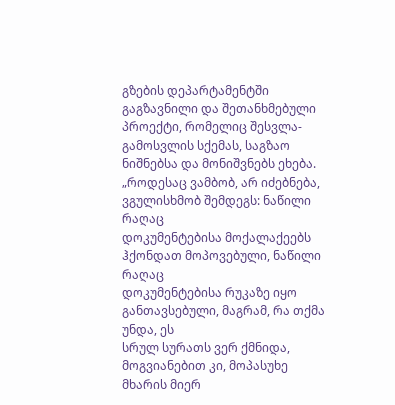გზების დეპარტამენტში გაგზავნილი და შეთანხმებული პროექტი, რომელიც შესვლა-გამოსვლის სქემას, საგზაო ნიშნებსა და მონიშვნებს ეხება.
„როდესაც ვამბობ, არ იძებნება, ვგულისხმობ შემდეგს: ნაწილი რაღაც
დოკუმენტებისა მოქალაქეებს ჰქონდათ მოპოვებული, ნაწილი რაღაც
დოკუმენტებისა რუკაზე იყო განთავსებული, მაგრამ, რა თქმა უნდა, ეს
სრულ სურათს ვერ ქმნიდა, მოგვიანებით კი, მოპასუხე მხარის მიერ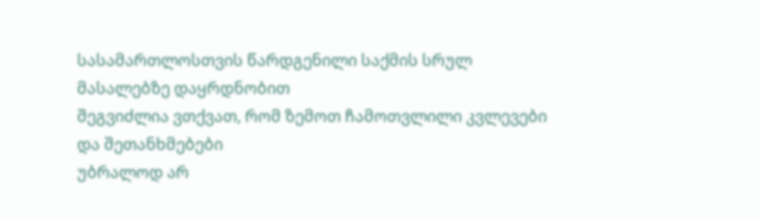სასამართლოსთვის წარდგენილი საქმის სრულ მასალებზე დაყრდნობით
შეგვიძლია ვთქვათ, რომ ზემოთ ჩამოთვლილი კვლევები და შეთანხმებები
უბრალოდ არ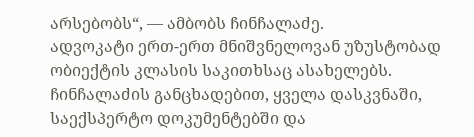არსებობს“, — ამბობს ჩინჩალაძე.
ადვოკატი ერთ-ერთ მნიშვნელოვან უზუსტობად ობიექტის კლასის საკითხსაც ასახელებს.
ჩინჩალაძის განცხადებით, ყველა დასკვნაში, საექსპერტო დოკუმენტებში და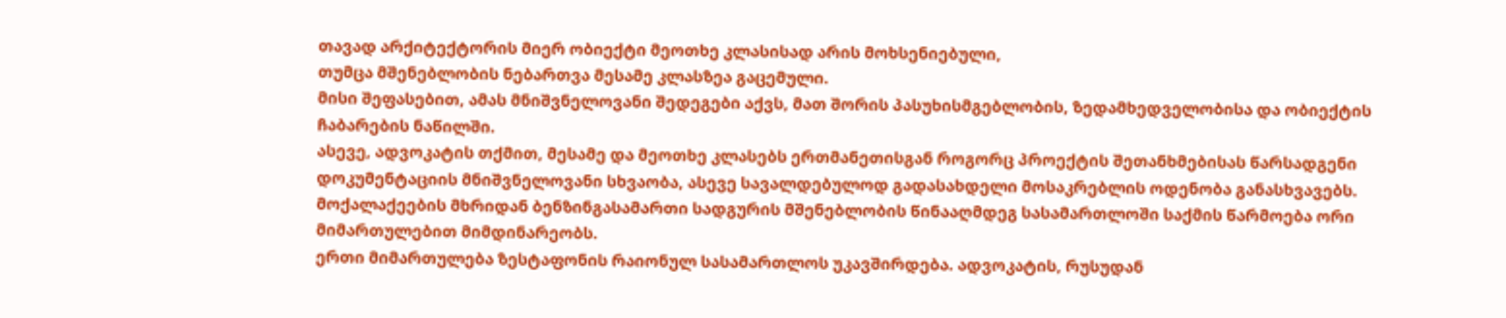თავად არქიტექტორის მიერ ობიექტი მეოთხე კლასისად არის მოხსენიებული,
თუმცა მშენებლობის ნებართვა მესამე კლასზეა გაცემული.
მისი შეფასებით, ამას მნიშვნელოვანი შედეგები აქვს, მათ შორის პასუხისმგებლობის, ზედამხედველობისა და ობიექტის ჩაბარების ნაწილში.
ასევე, ადვოკატის თქმით, მესამე და მეოთხე კლასებს ერთმანეთისგან როგორც პროექტის შეთანხმებისას წარსადგენი დოკუმენტაციის მნიშვნელოვანი სხვაობა, ასევე სავალდებულოდ გადასახდელი მოსაკრებლის ოდენობა განასხვავებს.
მოქალაქეების მხრიდან ბენზინგასამართი სადგურის მშენებლობის წინააღმდეგ სასამართლოში საქმის წარმოება ორი მიმართულებით მიმდინარეობს.
ერთი მიმართულება ზესტაფონის რაიონულ სასამართლოს უკავშირდება. ადვოკატის, რუსუდან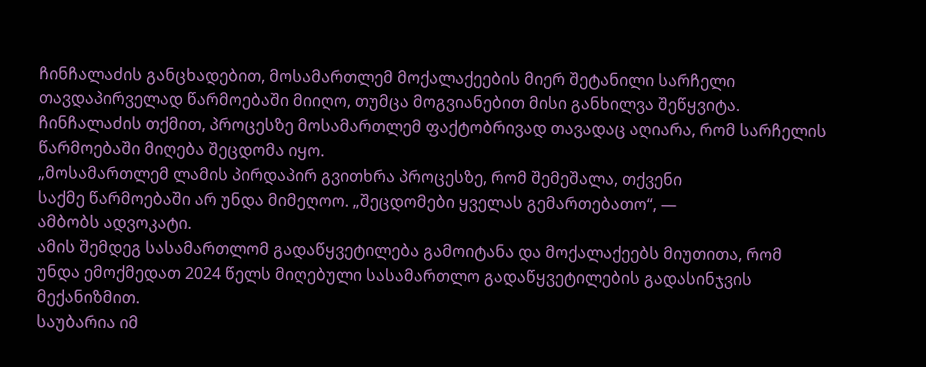ჩინჩალაძის განცხადებით, მოსამართლემ მოქალაქეების მიერ შეტანილი სარჩელი თავდაპირველად წარმოებაში მიიღო, თუმცა მოგვიანებით მისი განხილვა შეწყვიტა.
ჩინჩალაძის თქმით, პროცესზე მოსამართლემ ფაქტობრივად თავადაც აღიარა, რომ სარჩელის წარმოებაში მიღება შეცდომა იყო.
„მოსამართლემ ლამის პირდაპირ გვითხრა პროცესზე, რომ შემეშალა, თქვენი
საქმე წარმოებაში არ უნდა მიმეღოო. „შეცდომები ყველას გემართებათო“, —
ამბობს ადვოკატი.
ამის შემდეგ სასამართლომ გადაწყვეტილება გამოიტანა და მოქალაქეებს მიუთითა, რომ უნდა ემოქმედათ 2024 წელს მიღებული სასამართლო გადაწყვეტილების გადასინჯვის მექანიზმით.
საუბარია იმ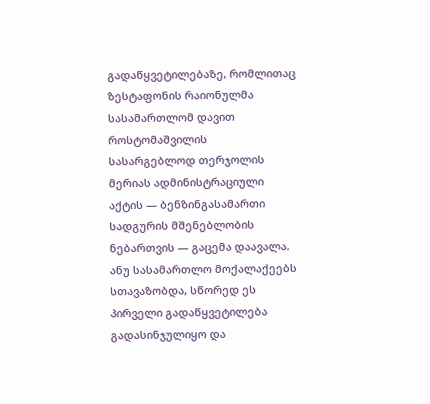გადაწყვეტილებაზე, რომლითაც ზესტაფონის რაიონულმა სასამართლომ დავით როსტომაშვილის სასარგებლოდ თერჯოლის მერიას ადმინისტრაციული აქტის — ბენზინგასამართი სადგურის მშენებლობის ნებართვის — გაცემა დაავალა.
ანუ სასამართლო მოქალაქეებს სთავაზობდა, სწორედ ეს პირველი გადაწყვეტილება გადასინჯულიყო და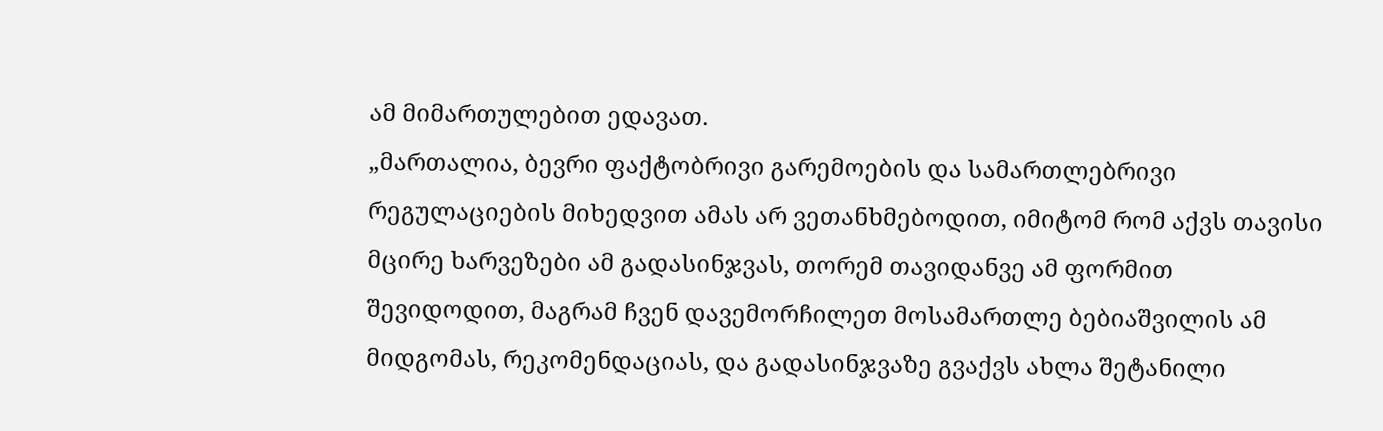ამ მიმართულებით ედავათ.
„მართალია, ბევრი ფაქტობრივი გარემოების და სამართლებრივი
რეგულაციების მიხედვით ამას არ ვეთანხმებოდით, იმიტომ რომ აქვს თავისი
მცირე ხარვეზები ამ გადასინჯვას, თორემ თავიდანვე ამ ფორმით
შევიდოდით, მაგრამ ჩვენ დავემორჩილეთ მოსამართლე ბებიაშვილის ამ
მიდგომას, რეკომენდაციას, და გადასინჯვაზე გვაქვს ახლა შეტანილი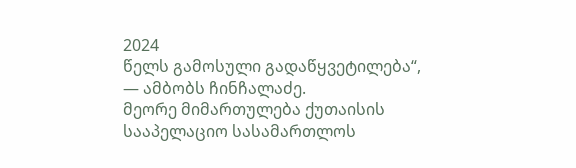2024
წელს გამოსული გადაწყვეტილება“, — ამბობს ჩინჩალაძე.
მეორე მიმართულება ქუთაისის სააპელაციო სასამართლოს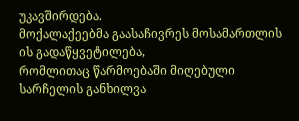უკავშირდება.
მოქალაქეებმა გაასაჩივრეს მოსამართლის ის გადაწყვეტილება,
რომლითაც წარმოებაში მიღებული სარჩელის განხილვა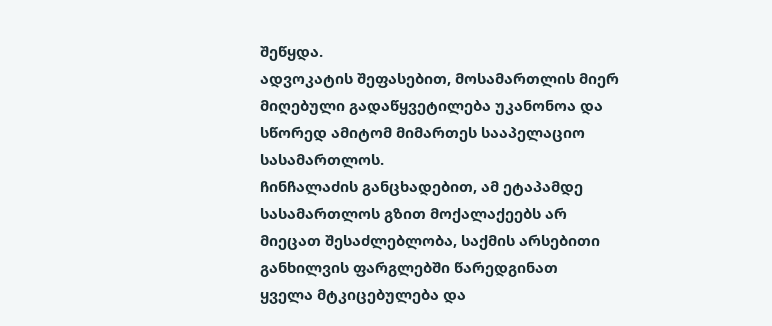შეწყდა.
ადვოკატის შეფასებით, მოსამართლის მიერ მიღებული გადაწყვეტილება უკანონოა და სწორედ ამიტომ მიმართეს სააპელაციო სასამართლოს.
ჩინჩალაძის განცხადებით, ამ ეტაპამდე სასამართლოს გზით მოქალაქეებს არ
მიეცათ შესაძლებლობა, საქმის არსებითი განხილვის ფარგლებში წარედგინათ
ყველა მტკიცებულება და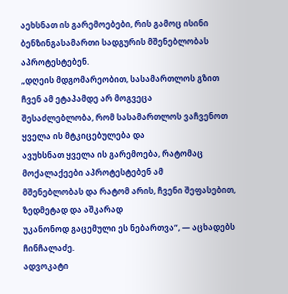აეხსნათ ის გარემოებები, რის გამოც ისინი
ბენზინგასამართი სადგურის მშენებლობას აპროტესტებენ.
„დღეის მდგომარეობით, სასამართლოს გზით ჩვენ ამ ეტაპამდე არ მოგვეცა
შესაძლებლობა, რომ სასამართლოს ვაჩვენოთ ყველა ის მტკიცებულება და
ავუხსნათ ყველა ის გარემოება, რატომაც მოქალაქეები აპროტესტებენ ამ
მშენებლობას და რატომ არის, ჩვენი შეფასებით, ზედმეტად და აშკარად
უკანონოდ გაცემული ეს ნებართვა“, — აცხადებს ჩინჩალაძე.
ადვოკატი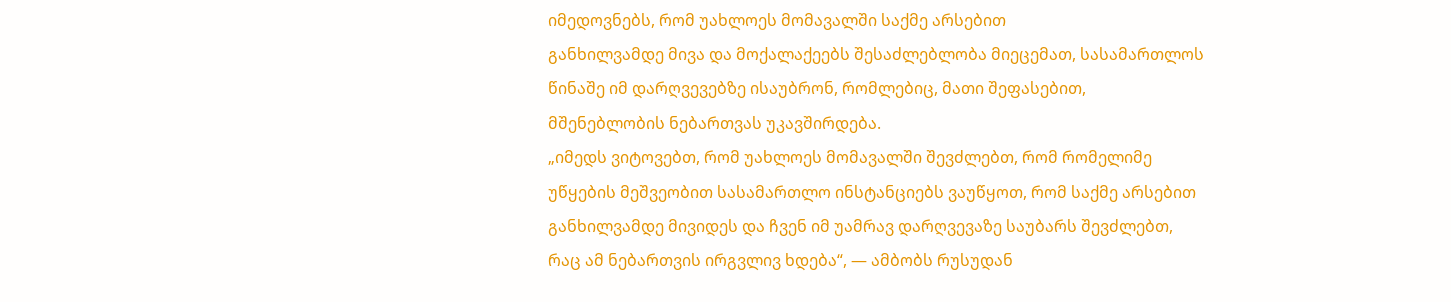იმედოვნებს, რომ უახლოეს მომავალში საქმე არსებით
განხილვამდე მივა და მოქალაქეებს შესაძლებლობა მიეცემათ, სასამართლოს
წინაშე იმ დარღვევებზე ისაუბრონ, რომლებიც, მათი შეფასებით,
მშენებლობის ნებართვას უკავშირდება.
„იმედს ვიტოვებთ, რომ უახლოეს მომავალში შევძლებთ, რომ რომელიმე
უწყების მეშვეობით სასამართლო ინსტანციებს ვაუწყოთ, რომ საქმე არსებით
განხილვამდე მივიდეს და ჩვენ იმ უამრავ დარღვევაზე საუბარს შევძლებთ,
რაც ამ ნებართვის ირგვლივ ხდება“, — ამბობს რუსუდან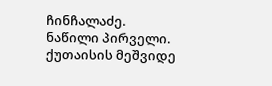ჩინჩალაძე.
ნაწილი პირველი.
ქუთაისის მეშვიდე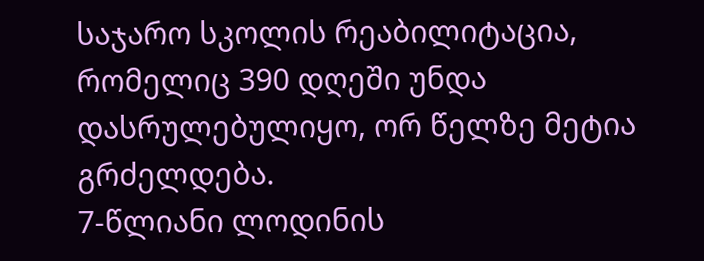საჯარო სკოლის რეაბილიტაცია, რომელიც 390 დღეში უნდა დასრულებულიყო, ორ წელზე მეტია გრძელდება.
7-წლიანი ლოდინის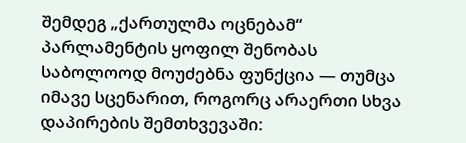შემდეგ „ქართულმა ოცნებამ“ პარლამენტის ყოფილ შენობას საბოლოოდ მოუძებნა ფუნქცია — თუმცა იმავე სცენარით, როგორც არაერთი სხვა დაპირების შემთხვევაში: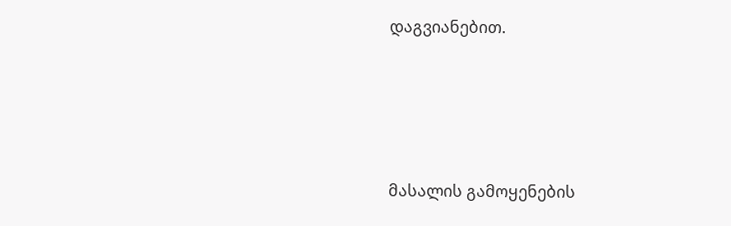დაგვიანებით.




მასალის გამოყენების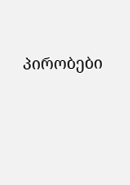პირობები